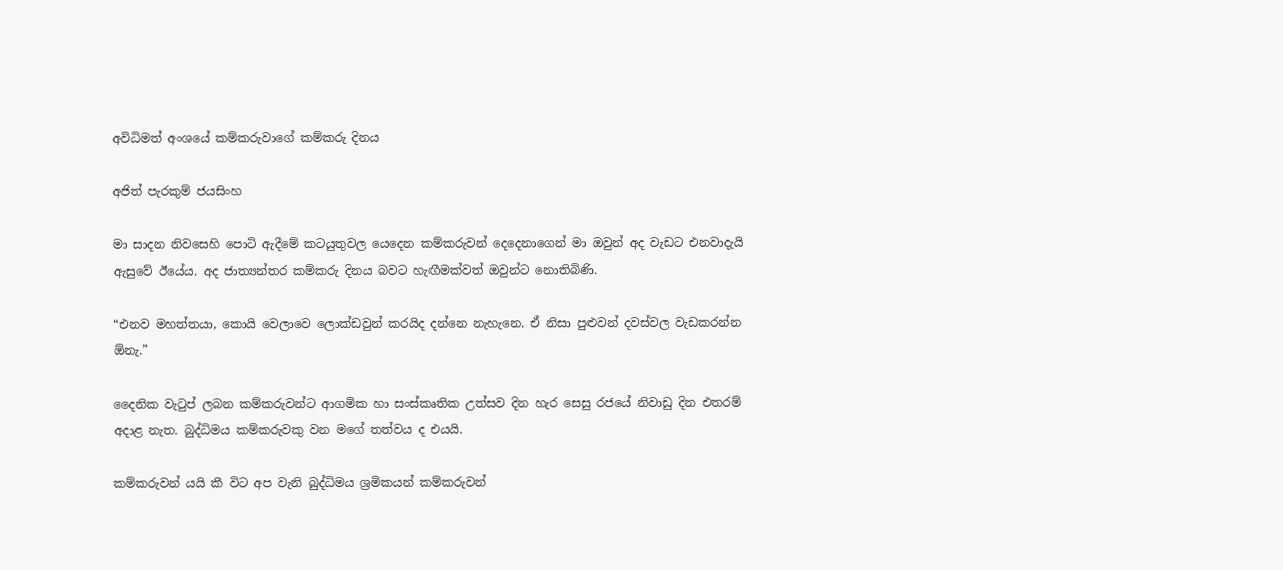අවිධිමත් අංශයේ කම්කරුවාගේ කම්කරු දිනය

අජිත් පැරකුම් ජයසිංහ

මා සාදන නිවසෙහි පොටි ඇදීමේ කටයුතුවල යෙදෙන කම්කරුවන් දෙදෙනාගෙන් මා ඔවුන් අද වැඩට එනවාදැයි ඇසුවේ ඊයේය. අද ජාත්‍යන්තර කම්කරු දිනය බවට හැඟීමක්වත් ඔවුන්ට නොතිබිණි.

“එනව මහත්තයා, කොයි වෙලාවෙ ලොක්ඩවුන් කරයිද දන්නෙ නැහැනෙ. ඒ නිසා පුළුවන් දවස්වල වැඩකරන්න ඕනැ.”

දෛනික වැටුප් ලබන කම්කරුවන්ට ආගමික හා සංස්කෘතික උත්සව දින හැර සෙසු රජයේ නිවාඩු දින එතරම් අදාළ නැත. බුද්ධිමය කම්කරුවකු වන මගේ තත්වය ද එයයි.

කම්කරුවන් යයි කී විට අප වැනි බුද්ධිමය ශ්‍රමිකයන් කම්කරුවන්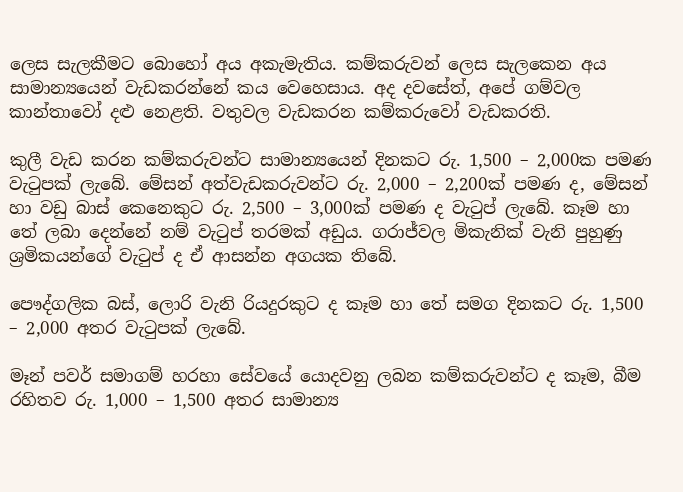ලෙස සැලකීමට බොහෝ අය අකැමැතිය. කම්කරුවන් ලෙස සැලකෙන අය සාමාන්‍යයෙන් වැඩකරන්නේ කය වෙහෙසාය. අද දවසේත්, අපේ ගම්වල කාන්තාවෝ දළු නෙළති. වතුවල වැඩකරන කම්කරුවෝ වැඩකරති.

කුලී වැඩ කරන කම්කරුවන්ට සාමාන්‍යයෙන් දිනකට රු. 1,500 – 2,000ක පමණ වැටුපක් ලැබේ. මේසන් අත්වැඩකරුවන්ට රු. 2,000 – 2,200ක් පමණ ද, මේසන් හා වඩු බාස් කෙනෙකුට රු. 2,500 – 3,000ක් පමණ ද වැටුප් ලැබේ. කෑම හා තේ ලබා දෙන්නේ නම් වැටුප් තරමක් අඩුය. ගරාජ්වල මිකැනික් වැනි පුහුණු ශ්‍රමිකයන්ගේ වැටුප් ද ඒ ආසන්න අගයක තිබේ.

පෞද්ගලික බස්, ලොරි වැනි රියදුරකුට ද කෑම හා තේ සමග දිනකට රු. 1,500 – 2,000 අතර වැටුපක් ලැබේ.

මෑන් පවර් සමාගම් හරහා සේවයේ යොදවනු ලබන කම්කරුවන්ට ද කෑම, බීම රහිතව රු. 1,000 – 1,500 අතර සාමාන්‍ය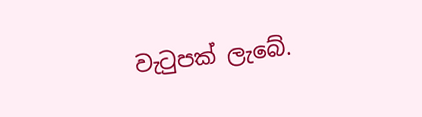වැටුපක් ලැබේ.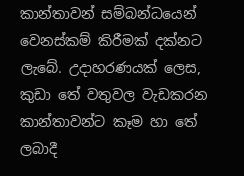කාන්තාවන් සම්බන්ධයෙන් වෙනස්කම් කිරීමක් දක්නට ලැබේ. උදාහරණයක් ලෙස, කුඩා තේ වතුවල වැඩකරන කාන්තාවන්ට කෑම හා තේ ලබාදී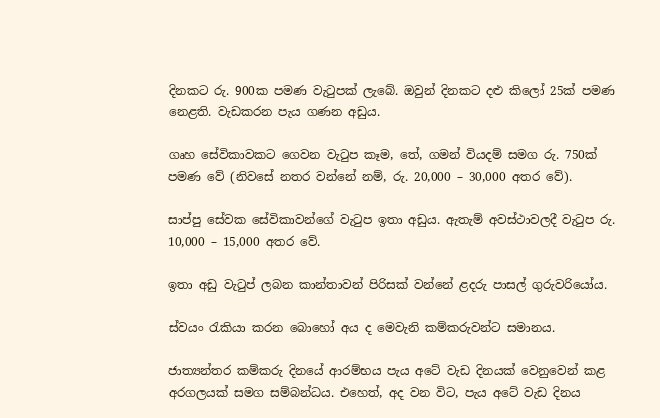දිනකට රු. 900ක පමණ වැටුපක් ලැබේ. ඔවුන් දිනකට දළු කිලෝ 25ක් පමණ නෙළති. වැඩකරන පැය ගණන අඩුය.

ගෘහ සේවිකාවකට ගෙවන වැටුප කෑම, තේ, ගමන් වියදම් සමග රු. 750ක් පමණ වේ (නිවසේ නතර වන්නේ නම්, රු. 20,000 – 30,000 අතර වේ).

සාප්පු සේවක සේවිකාවන්ගේ වැටුප ඉතා අඩුය. ඇතැම් අවස්ථාවලදී වැටුප රු. 10,000 – 15,000 අතර වේ.

ඉතා අඩු වැටුප් ලබන කාන්තාවන් පිරිසක් වන්නේ ළදරු පාසල් ගුරුවරියෝය.

ස්වයං රැකියා කරන බොහෝ අය ද මෙවැනි කම්කරුවන්ට සමානය.

ජාත්‍යන්තර කම්කරු දිනයේ ආරම්භය පැය අටේ වැඩ දිනයක් වෙනුවෙන් කළ අරගලයක් සමග සම්බන්ධය. එහෙත්, අද වන විට, පැය අටේ වැඩ දිනය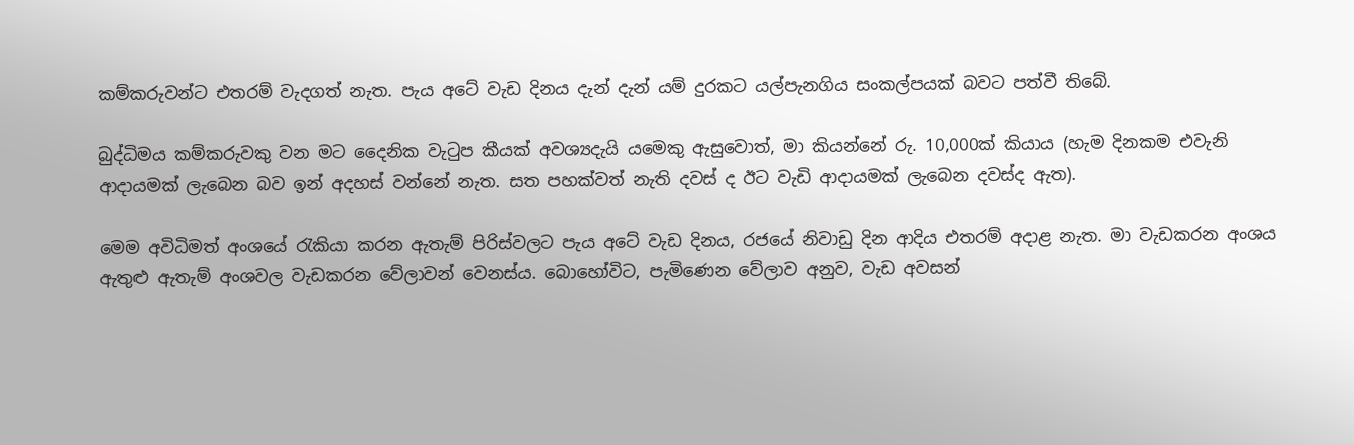කම්කරුවන්ට එතරම් වැදගත් නැත. පැය අටේ වැඩ දිනය දැන් දැන් යම් දුරකට යල්පැනගිය සංකල්පයක් බවට පත්වී තිබේ.

බුද්ධිමය කම්කරුවකු වන මට දෛනික වැටුප කීයක් අවශ්‍යදැයි යමෙකු ඇසුවොත්, මා කියන්නේ රු. 10,000ක් කියාය (හැම දිනකම එවැනි ආදායමක් ලැබෙන බව ඉන් අදහස් වන්නේ නැත. සත පහක්වත් නැති දවස් ද ඊට වැඩි ආදායමක් ලැබෙන දවස්ද ඇත).

මෙම අවිධිමත් අංශයේ රැකියා කරන ඇතැම් පිරිස්වලට පැය අටේ වැඩ දිනය, රජයේ නිවාඩු දින ආදිය එතරම් අදාළ නැත. මා වැඩකරන අංශය ඇතුළු ඇතැම් අංශවල වැඩකරන වේලාවන් වෙනස්ය. බොහෝවිට, පැමිණෙන වේලාව අනුව, වැඩ අවසන්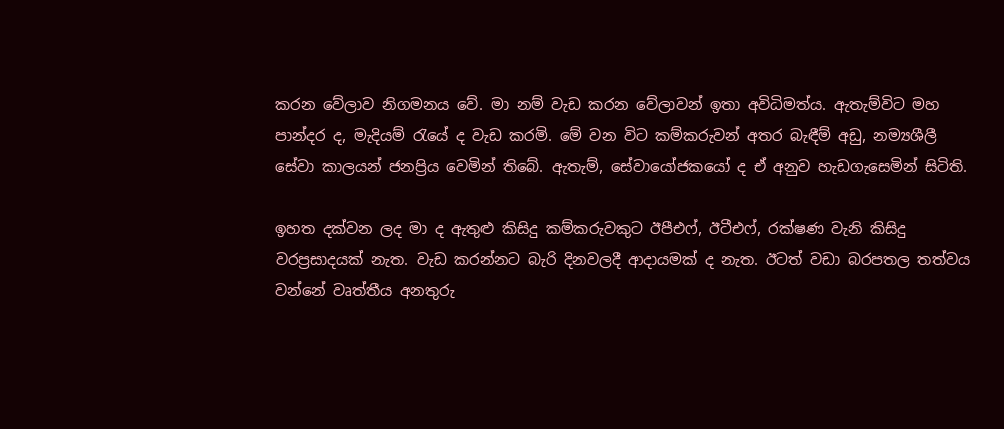කරන වේලාව නිගමනය වේ. මා නම් වැඩ කරන වේලාවන් ඉතා අවිධිමත්ය. ඇතැම්විට මහ පාන්දර ද, මැදියම් රැයේ ද වැඩ කරමි. මේ වන විට කම්කරුවන් අතර බැඳීම් අඩු, නම්‍යශීලී සේවා කාලයන් ජනප්‍රිය වෙමින් තිබේ. ඇතැම්, සේවායෝජකයෝ ද ඒ අනුව හැඩගැසෙමින් සිටිති.

ඉහත දක්වන ලද මා ද ඇතුළු කිසිදු කම්කරුවකුට ඊපීඑෆ්, ඊටීඑෆ්, රක්ෂණ වැනි කිසිදු වරප්‍රසාදයක් නැත. වැඩ කරන්නට බැරි දිනවලදී ආදායමක් ද නැත. ඊටත් වඩා බරපතල තත්වය වන්නේ වෘත්තීය අනතුරු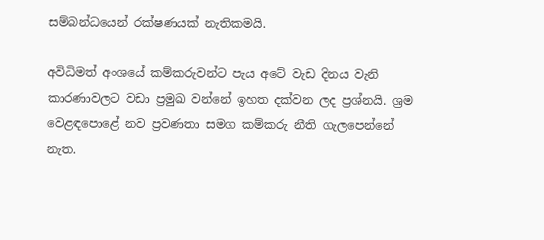සම්බන්ධයෙන් රක්ෂණයක් නැතිකමයි.

අවිධිමත් අංශයේ කම්කරුවන්ට පැය අටේ වැඩ දිනය වැනි කාරණාවලට වඩා ප්‍රමුඛ වන්නේ ඉහත දක්වන ලද ප්‍රශ්නයි. ශ්‍රම වෙළඳපොළේ නව ප්‍රවණතා සමග කම්කරු නීති ගැලපෙන්නේ නැත.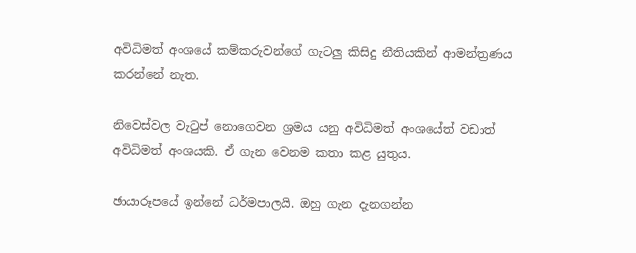අවිධිමත් අංශයේ කම්කරුවන්ගේ ගැටලු කිසිදු නීතියකින් ආමන්ත්‍රණය කරන්නේ නැත.

නිවෙස්වල වැටුප් නොගෙවන ශ්‍රමය යනු අවිධිමත් අංශයේත් වඩාත් අවිධිමත් අංශයකි. ඒ ගැන වෙනම කතා කළ යුතුය.

ඡායාරූපයේ ඉන්නේ ධර්මපාලයි. ඔහු ගැන දැනගන්න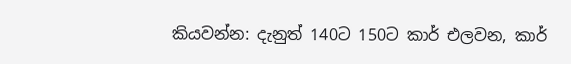කියවන්න: දැනුත් 140ට 150ට කාර් එලවන, කාර්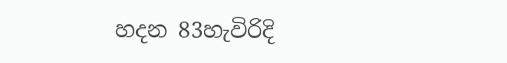හදන 83හැවිරිදි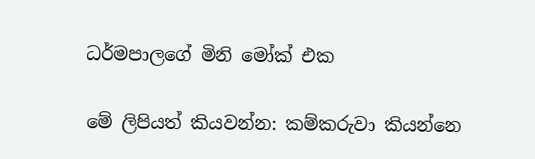ධර්මපාලගේ මිනි මෝක් එක

මේ ලිපියත් කියවන්න: කම්කරුවා කියන්නෙ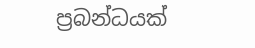ප්‍රබන්ධයක්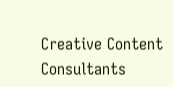Creative Content Consultants